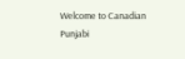Welcome to Canadian Punjabi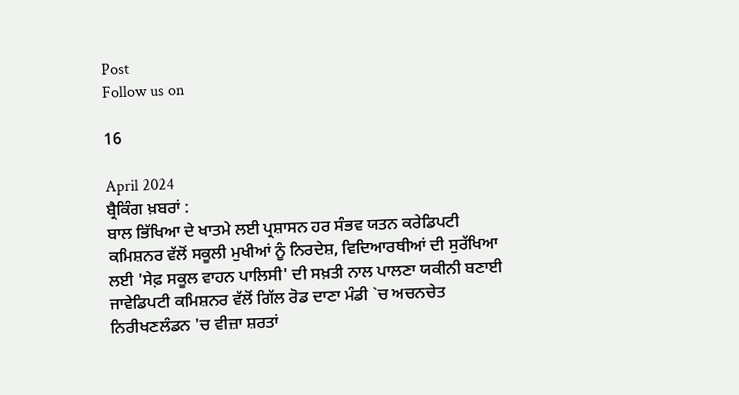Post
Follow us on

16

April 2024
ਬ੍ਰੈਕਿੰਗ ਖ਼ਬਰਾਂ :
ਬਾਲ ਭਿੱਖਿਆ ਦੇ ਖਾਤਮੇ ਲਈ ਪ੍ਰਸ਼ਾਸਨ ਹਰ ਸੰਭਵ ਯਤਨ ਕਰੇਡਿਪਟੀ ਕਮਿਸ਼ਨਰ ਵੱਲੋਂ ਸਕੂਲੀ ਮੁਖੀਆਂ ਨੂੰ ਨਿਰਦੇਸ਼, ਵਿਦਿਆਰਥੀਆਂ ਦੀ ਸੁਰੱਖਿਆ ਲਈ 'ਸੇਫ਼ ਸਕੂਲ ਵਾਹਨ ਪਾਲਿਸੀ' ਦੀ ਸਖ਼ਤੀ ਨਾਲ ਪਾਲਣਾ ਯਕੀਨੀ ਬਣਾਈ ਜਾਵੇਡਿਪਟੀ ਕਮਿਸ਼ਨਰ ਵੱਲੋਂ ਗਿੱਲ ਰੋਡ ਦਾਣਾ ਮੰਡੀ `ਚ ਅਚਨਚੇਤ ਨਿਰੀਖਣਲੰਡਨ 'ਚ ਵੀਜ਼ਾ ਸ਼ਰਤਾਂ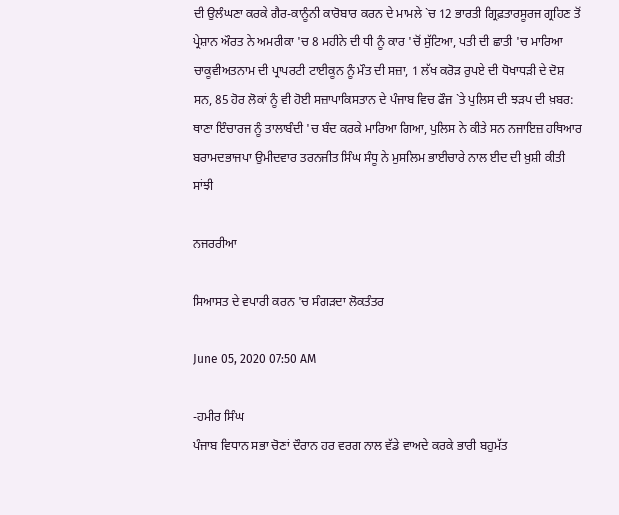ਦੀ ਉਲੰਘਣਾ ਕਰਕੇ ਗੈਰ-ਕਾਨੂੰਨੀ ਕਾਰੋਬਾਰ ਕਰਨ ਦੇ ਮਾਮਲੇ `ਚ 12 ਭਾਰਤੀ ਗ੍ਰਿਫ਼ਤਾਰਸੂਰਜ ਗ੍ਰਹਿਣ ਤੋਂ ਪ੍ਰੇਸ਼ਾਨ ਔਰਤ ਨੇ ਅਮਰੀਕਾ 'ਚ 8 ਮਹੀਨੇ ਦੀ ਧੀ ਨੂੰ ਕਾਰ 'ਚੋਂ ਸੁੱਟਿਆ, ਪਤੀ ਦੀ ਛਾਤੀ 'ਚ ਮਾਰਿਆ ਚਾਕੂਵੀਅਤਨਾਮ ਦੀ ਪ੍ਰਾਪਰਟੀ ਟਾਈਕੂਨ ਨੂੰ ਮੌਤ ਦੀ ਸਜ਼ਾ, 1 ਲੱਖ ਕਰੋੜ ਰੁਪਏ ਦੀ ਧੋਖਾਧੜੀ ਦੇ ਦੋਸ਼ ਸਨ, 85 ਹੋਰ ਲੋਕਾਂ ਨੂੰ ਵੀ ਹੋਈ ਸਜ਼ਾਪਾਕਿਸਤਾਨ ਦੇ ਪੰਜਾਬ ਵਿਚ ਫੌਜ `ਤੇ ਪੁਲਿਸ ਦੀ ਝੜਪ ਦੀ ਖ਼ਬਰ: ਥਾਣਾ ਇੰਚਾਰਜ ਨੂੰ ਤਾਲਾਬੰਦੀ 'ਚ ਬੰਦ ਕਰਕੇ ਮਾਰਿਆ ਗਿਆ, ਪੁਲਿਸ ਨੇ ਕੀਤੇ ਸਨ ਨਜਾਇਜ਼ ਹਥਿਆਰ ਬਰਾਮਦਭਾਜਪਾ ਉਮੀਦਵਾਰ ਤਰਨਜੀਤ ਸਿੰਘ ਸੰਧੂ ਨੇ ਮੁਸਲਿਮ ਭਾਈਚਾਰੇ ਨਾਲ ਈਦ ਦੀ ਖ਼ੁਸ਼ੀ ਕੀਤੀ ਸਾਂਝੀ

ਨਜਰਰੀਆ

ਸਿਆਸਤ ਦੇ ਵਪਾਰੀ ਕਰਨ 'ਚ ਸੰਗੜਦਾ ਲੋਕਤੰਤਰ

June 05, 2020 07:50 AM

-ਹਮੀਰ ਸਿੰਘ
ਪੰਜਾਬ ਵਿਧਾਨ ਸਭਾ ਚੋਣਾਂ ਦੌਰਾਨ ਹਰ ਵਰਗ ਨਾਲ ਵੱਡੇ ਵਾਅਦੇ ਕਰਕੇ ਭਾਰੀ ਬਹੁਮੱਤ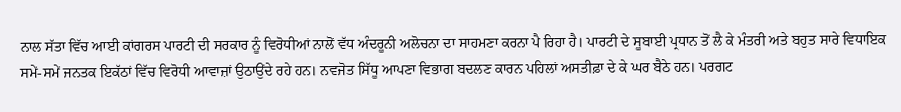ਨਾਲ ਸੱਤਾ ਵਿੱਚ ਆਈ ਕਾਂਗਰਸ ਪਾਰਟੀ ਦੀ ਸਰਕਾਰ ਨੂੰ ਵਿਰੋਧੀਆਂ ਨਾਲੋਂ ਵੱਧ ਅੰਦਰੂਨੀ ਅਲੋਚਨਾ ਦਾ ਸਾਹਮਣਾ ਕਰਨਾ ਪੈ ਰਿਹਾ ਹੈ। ਪਾਰਟੀ ਦੇ ਸੂਬਾਈ ਪ੍ਰਧਾਨ ਤੋਂ ਲੈ ਕੇ ਮੰਤਰੀ ਅਤੇ ਬਹੁਤ ਸਾਰੇ ਵਿਧਾਇਕ ਸਮੇਂ-ਸਮੇਂ ਜਨਤਕ ਇਕੱਠਾਂ ਵਿੱਚ ਵਿਰੋਧੀ ਆਵਾਜ਼ਾਂ ਉਠਾਉਂਦੇ ਰਹੇ ਹਨ। ਨਵਜੋਤ ਸਿੱਧੂ ਆਪਣਾ ਵਿਭਾਗ ਬਦਲਣ ਕਾਰਨ ਪਹਿਲਾਂ ਅਸਤੀਫ਼ਾ ਦੇ ਕੇ ਘਰ ਬੈਠੇ ਹਨ। ਪਰਗਟ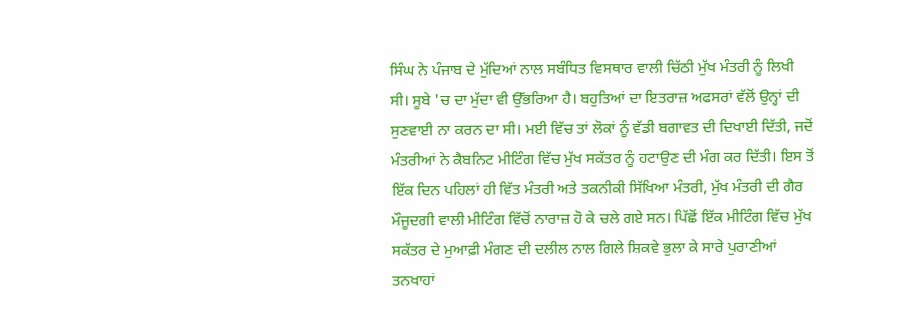ਸਿੰਘ ਨੇ ਪੰਜਾਬ ਦੇ ਮੁੱਦਿਆਂ ਨਾਲ ਸਬੰਧਿਤ ਵਿਸਥਾਰ ਵਾਲੀ ਚਿੱਠੀ ਮੁੱਖ ਮੰਤਰੀ ਨੂੰ ਲਿਖੀ ਸੀ। ਸੂਬੇ 'ਚ ਦਾ ਮੁੱਦਾ ਵੀ ਉੱਭਰਿਆ ਹੈ। ਬਹੁਤਿਆਂ ਦਾ ਇਤਰਾਜ਼ ਅਫਸਰਾਂ ਵੱਲੋਂ ਉਨ੍ਹਾਂ ਦੀ ਸੁਣਵਾਈ ਨਾ ਕਰਨ ਦਾ ਸੀ। ਮਈ ਵਿੱਚ ਤਾਂ ਲੋਕਾਂ ਨੂੰ ਵੱਡੀ ਬਗਾਵਤ ਦੀ ਦਿਖਾਈ ਦਿੱਤੀ, ਜਦੋਂ ਮੰਤਰੀਆਂ ਨੇ ਕੈਬਨਿਟ ਮੀਟਿੰਗ ਵਿੱਚ ਮੁੱਖ ਸਕੱਤਰ ਨੂੰ ਹਟਾਉਣ ਦੀ ਮੰਗ ਕਰ ਦਿੱਤੀ। ਇਸ ਤੋਂ ਇੱਕ ਦਿਨ ਪਹਿਲਾਂ ਹੀ ਵਿੱਤ ਮੰਤਰੀ ਅਤੇ ਤਕਨੀਕੀ ਸਿੱਖਿਆ ਮੰਤਰੀ, ਮੁੱਖ ਮੰਤਰੀ ਦੀ ਗੈਰ ਮੌਜੂਦਗੀ ਵਾਲੀ ਮੀਟਿੰਗ ਵਿੱਚੋਂ ਨਾਰਾਜ਼ ਹੋ ਕੇ ਚਲੇ ਗਏ ਸਨ। ਪਿੱਛੋਂ ਇੱਕ ਮੀਟਿੰਗ ਵਿੱਚ ਮੁੱਖ ਸਕੱਤਰ ਦੇ ਮੁਆਫ਼ੀ ਮੰਗਣ ਦੀ ਦਲੀਲ ਨਾਲ ਗਿਲੇ ਸ਼ਿਕਵੇ ਭੁਲਾ ਕੇ ਸਾਰੇ ਪੁਰਾਣੀਆਂ ਤਨਖਾਹਾਂ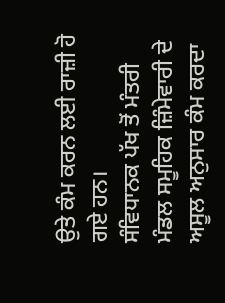ਉਤੇ ਕੰਮ ਕਰਨ ਲਈ ਰਾਜ਼ੀ ਹੋ ਗਏ ਹਨ।
ਸੰਵਿਧਾਨਕ ਪੱਖ ਤੋਂ ਮੰਤਰੀ ਮੰਡਲ ਸਮੂਹਿਕ ਜ਼ਿੰਮੇਵਾਰੀ ਦੇ ਅਸੂਲ ਅਨੁਸਾਰ ਕੰਮ ਕਰਦਾ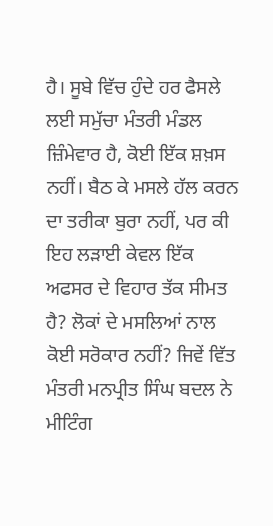ਹੈ। ਸੂਬੇ ਵਿੱਚ ਹੁੰਦੇ ਹਰ ਫੈਸਲੇ ਲਈ ਸਮੁੱਚਾ ਮੰਤਰੀ ਮੰਡਲ ਜ਼ਿੰਮੇਵਾਰ ਹੈ, ਕੋਈ ਇੱਕ ਸ਼ਖ਼ਸ ਨਹੀਂ। ਬੈਠ ਕੇ ਮਸਲੇ ਹੱਲ ਕਰਨ ਦਾ ਤਰੀਕਾ ਬੁਰਾ ਨਹੀਂ, ਪਰ ਕੀ ਇਹ ਲੜਾਈ ਕੇਵਲ ਇੱਕ ਅਫਸਰ ਦੇ ਵਿਹਾਰ ਤੱਕ ਸੀਮਤ ਹੈ? ਲੋਕਾਂ ਦੇ ਮਸਲਿਆਂ ਨਾਲ ਕੋਈ ਸਰੋਕਾਰ ਨਹੀਂ? ਜਿਵੇਂ ਵਿੱਤ ਮੰਤਰੀ ਮਨਪ੍ਰੀਤ ਸਿੰਘ ਬਦਲ ਨੇ ਮੀਟਿੰਗ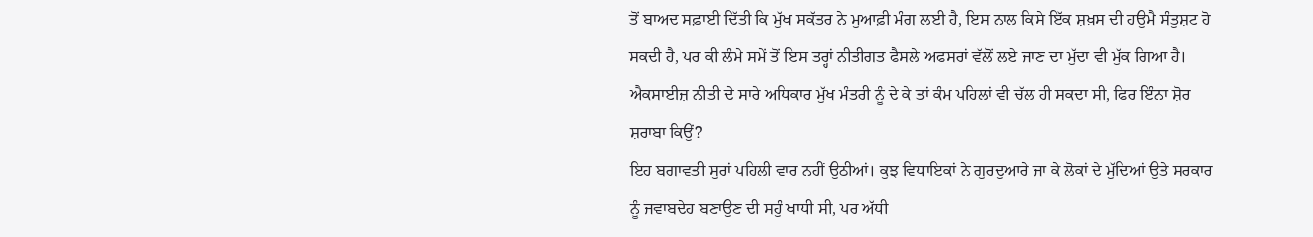ਤੋਂ ਬਾਅਦ ਸਫ਼ਾਈ ਦਿੱਤੀ ਕਿ ਮੁੱਖ ਸਕੱਤਰ ਨੇ ਮੁਆਫ਼ੀ ਮੰਗ ਲਈ ਹੈ, ਇਸ ਨਾਲ ਕਿਸੇ ਇੱਕ ਸ਼ਖ਼ਸ ਦੀ ਹਉਮੈ ਸੰਤੁਸ਼ਟ ਹੋ ਸਕਦੀ ਹੈ, ਪਰ ਕੀ ਲੰਮੇ ਸਮੇਂ ਤੋਂ ਇਸ ਤਰ੍ਹਾਂ ਨੀਤੀਗਤ ਫੈਸਲੇ ਅਫਸਰਾਂ ਵੱਲੋਂ ਲਏ ਜਾਣ ਦਾ ਮੁੱਦਾ ਵੀ ਮੁੱਕ ਗਿਆ ਹੈ। ਐਕਸਾਈਜ਼ ਨੀਤੀ ਦੇ ਸਾਰੇ ਅਧਿਕਾਰ ਮੁੱਖ ਮੰਤਰੀ ਨੂੰ ਦੇ ਕੇ ਤਾਂ ਕੰਮ ਪਹਿਲਾਂ ਵੀ ਚੱਲ ਹੀ ਸਕਦਾ ਸੀ, ਫਿਰ ਇੰਨਾ ਸ਼ੋਰ ਸ਼ਰਾਬਾ ਕਿਉਂ?
ਇਹ ਬਗਾਵਤੀ ਸੁਰਾਂ ਪਹਿਲੀ ਵਾਰ ਨਹੀਂ ਉਠੀਆਂ। ਕੁਝ ਵਿਧਾਇਕਾਂ ਨੇ ਗੁਰਦੁਆਰੇ ਜਾ ਕੇ ਲੋਕਾਂ ਦੇ ਮੁੱਦਿਆਂ ਉਤੇ ਸਰਕਾਰ ਨੂੰ ਜਵਾਬਦੇਹ ਬਣਾਉਣ ਦੀ ਸਹੁੰ ਖਾਧੀ ਸੀ, ਪਰ ਅੱਧੀ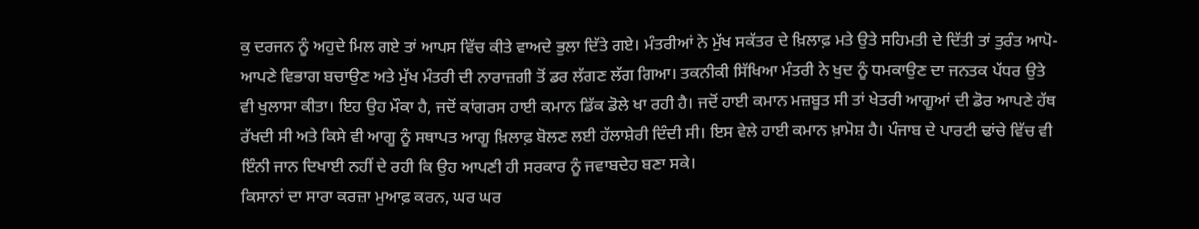ਕੁ ਦਰਜਨ ਨੂੰ ਅਹੁਦੇ ਮਿਲ ਗਏ ਤਾਂ ਆਪਸ ਵਿੱਚ ਕੀਤੇ ਵਾਅਦੇ ਭੁਲਾ ਦਿੱਤੇ ਗਏ। ਮੰਤਰੀਆਂ ਨੇ ਮੁੱਖ ਸਕੱਤਰ ਦੇ ਖ਼ਿਲਾਫ਼ ਮਤੇ ਉਤੇ ਸਹਿਮਤੀ ਦੇ ਦਿੱਤੀ ਤਾਂ ਤੁਰੰਤ ਆਪੋ-ਆਪਣੇ ਵਿਭਾਗ ਬਚਾਉਣ ਅਤੇ ਮੁੱਖ ਮੰਤਰੀ ਦੀ ਨਾਰਾਜ਼ਗੀ ਤੋਂ ਡਰ ਲੱਗਣ ਲੱਗ ਗਿਆ। ਤਕਨੀਕੀ ਸਿੱਖਿਆ ਮੰਤਰੀ ਨੇ ਖੁਦ ਨੂੰ ਧਮਕਾਉਣ ਦਾ ਜਨਤਕ ਪੱਧਰ ਉਤੇ ਵੀ ਖੁਲਾਸਾ ਕੀਤਾ। ਇਹ ਉਹ ਮੌਕਾ ਹੈ, ਜਦੋਂ ਕਾਂਗਰਸ ਹਾਈ ਕਮਾਨ ਡਿੱਕ ਡੋਲੇ ਖਾ ਰਹੀ ਹੈ। ਜਦੋਂ ਹਾਈ ਕਮਾਨ ਮਜ਼ਬੂਤ ਸੀ ਤਾਂ ਖੇਤਰੀ ਆਗੂਆਂ ਦੀ ਡੋਰ ਆਪਣੇ ਹੱਥ ਰੱਖਦੀ ਸੀ ਅਤੇ ਕਿਸੇ ਵੀ ਆਗੂ ਨੂੰ ਸਥਾਪਤ ਆਗੂ ਖ਼ਿਲਾਫ਼ ਬੋਲਣ ਲਈ ਹੱਲਾਸ਼ੇਰੀ ਦਿੰਦੀ ਸੀ। ਇਸ ਵੇਲੇ ਹਾਈ ਕਮਾਨ ਖ਼ਾਮੋਸ਼ ਹੈ। ਪੰਜਾਬ ਦੇ ਪਾਰਟੀ ਢਾਂਚੇ ਵਿੱਚ ਵੀ ਇੰਨੀ ਜਾਨ ਦਿਖਾਈ ਨਹੀਂ ਦੇ ਰਹੀ ਕਿ ਉਹ ਆਪਣੀ ਹੀ ਸਰਕਾਰ ਨੂੰ ਜਵਾਬਦੇਹ ਬਣਾ ਸਕੇ।
ਕਿਸਾਨਾਂ ਦਾ ਸਾਰਾ ਕਰਜ਼ਾ ਮੁਆਫ਼ ਕਰਨ, ਘਰ ਘਰ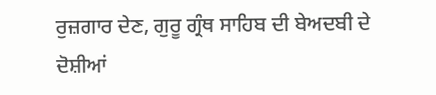ਰੁਜ਼ਗਾਰ ਦੇਣ, ਗੁਰੂ ਗ੍ਰੰਥ ਸਾਹਿਬ ਦੀ ਬੇਅਦਬੀ ਦੇ ਦੋਸ਼ੀਆਂ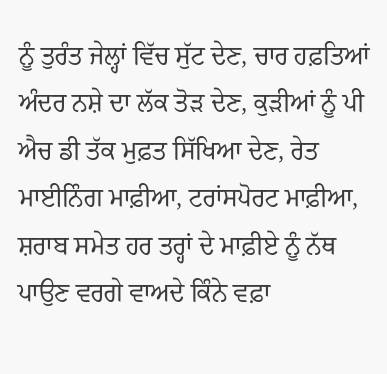ਨੂੰ ਤੁਰੰਤ ਜੇਲ੍ਹਾਂ ਵਿੱਚ ਸੁੱਟ ਦੇਣ, ਚਾਰ ਹਫ਼ਤਿਆਂ ਅੰਦਰ ਨਸ਼ੇ ਦਾ ਲੱਕ ਤੋੜ ਦੇਣ, ਕੁੜੀਆਂ ਨੂੰ ਪੀ ਐਚ ਡੀ ਤੱਕ ਮੁਫ਼ਤ ਸਿੱਖਿਆ ਦੇਣ, ਰੇਤ ਮਾਈਨਿੰਗ ਮਾਫ਼ੀਆ, ਟਰਾਂਸਪੋਰਟ ਮਾਫ਼ੀਆ, ਸ਼ਰਾਬ ਸਮੇਤ ਹਰ ਤਰ੍ਹਾਂ ਦੇ ਮਾਫ਼ੀਏ ਨੂੰ ਨੱਥ ਪਾਉਣ ਵਰਗੇ ਵਾਅਦੇ ਕਿੰਨੇ ਵਫ਼ਾ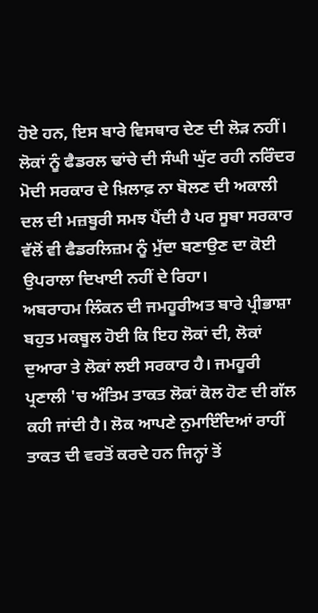ਹੋਏ ਹਨ, ਇਸ ਬਾਰੇ ਵਿਸਥਾਰ ਦੇਣ ਦੀ ਲੋੜ ਨਹੀਂ। ਲੋਕਾਂ ਨੂੰ ਫੈਡਰਲ ਢਾਂਚੇ ਦੀ ਸੰਘੀ ਘੁੱਟ ਰਹੀ ਨਰਿੰਦਰ ਮੋਦੀ ਸਰਕਾਰ ਦੇ ਖ਼ਿਲਾਫ਼ ਨਾ ਬੋਲਣ ਦੀ ਅਕਾਲੀ ਦਲ ਦੀ ਮਜ਼ਬੂਰੀ ਸਮਝ ਪੈਂਦੀ ਹੈ ਪਰ ਸੂਬਾ ਸਰਕਾਰ ਵੱਲੋਂ ਵੀ ਫੈਡਰਲਿਜ਼ਮ ਨੂੰ ਮੁੱਦਾ ਬਣਾਉਣ ਦਾ ਕੋਈ ਉਪਰਾਲਾ ਦਿਖਾਈ ਨਹੀਂ ਦੇ ਰਿਹਾ।
ਅਬਰਾਹਮ ਲਿੰਕਨ ਦੀ ਜਮਹੂਰੀਅਤ ਬਾਰੇ ਪ੍ਰੀਭਾਸ਼ਾ ਬਹੁਤ ਮਕਬੂਲ ਹੋਈ ਕਿ ਇਹ ਲੋਕਾਂ ਦੀ, ਲੋਕਾਂ ਦੁਆਰਾ ਤੇ ਲੋਕਾਂ ਲਈ ਸਰਕਾਰ ਹੈ। ਜਮਹੂਰੀ ਪ੍ਰਣਾਲੀ 'ਚ ਅੰਤਿਮ ਤਾਕਤ ਲੋਕਾਂ ਕੋਲ ਹੋਣ ਦੀ ਗੱਲ ਕਹੀ ਜਾਂਦੀ ਹੈ। ਲੋਕ ਆਪਣੇ ਨੁਮਾਇੰਦਿਆਂ ਰਾਹੀਂ ਤਾਕਤ ਦੀ ਵਰਤੋਂ ਕਰਦੇ ਹਨ ਜਿਨ੍ਹਾਂ ਤੋਂ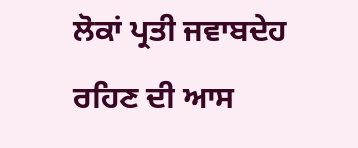ਲੋਕਾਂ ਪ੍ਰਤੀ ਜਵਾਬਦੇਹ ਰਹਿਣ ਦੀ ਆਸ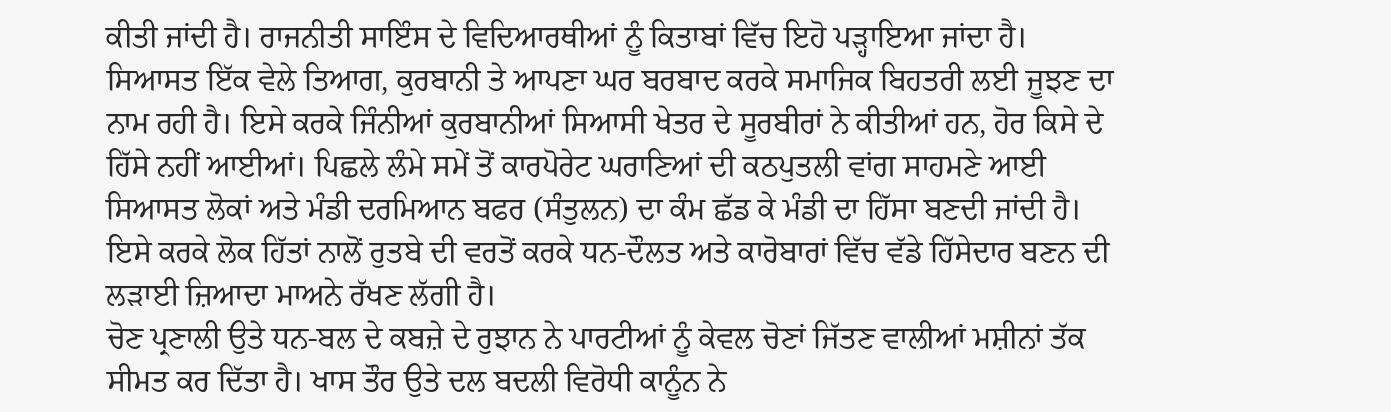ਕੀਤੀ ਜਾਂਦੀ ਹੈ। ਰਾਜਨੀਤੀ ਸਾਇੰਸ ਦੇ ਵਿਦਿਆਰਥੀਆਂ ਨੂੰ ਕਿਤਾਬਾਂ ਵਿੱਚ ਇਹੋ ਪੜ੍ਹਾਇਆ ਜਾਂਦਾ ਹੈ। ਸਿਆਸਤ ਇੱਕ ਵੇਲੇ ਤਿਆਗ, ਕੁਰਬਾਨੀ ਤੇ ਆਪਣਾ ਘਰ ਬਰਬਾਦ ਕਰਕੇ ਸਮਾਜਿਕ ਬਿਹਤਰੀ ਲਈ ਜੂਝਣ ਦਾ ਨਾਮ ਰਹੀ ਹੈ। ਇਸੇ ਕਰਕੇ ਜਿੰਨੀਆਂ ਕੁਰਬਾਨੀਆਂ ਸਿਆਸੀ ਖੇਤਰ ਦੇ ਸੂਰਬੀਰਾਂ ਨੇ ਕੀਤੀਆਂ ਹਨ, ਹੋਰ ਕਿਸੇ ਦੇ ਹਿੱਸੇ ਨਹੀਂ ਆਈਆਂ। ਪਿਛਲੇ ਲੰਮੇ ਸਮੇਂ ਤੋਂ ਕਾਰਪੋਰੇਟ ਘਰਾਣਿਆਂ ਦੀ ਕਠਪੁਤਲੀ ਵਾਂਗ ਸਾਹਮਣੇ ਆਈ ਸਿਆਸਤ ਲੋਕਾਂ ਅਤੇ ਮੰਡੀ ਦਰਮਿਆਨ ਬਫਰ (ਸੰਤੁਲਨ) ਦਾ ਕੰਮ ਛੱਡ ਕੇ ਮੰਡੀ ਦਾ ਹਿੱਸਾ ਬਣਦੀ ਜਾਂਦੀ ਹੈ। ਇਸੇ ਕਰਕੇ ਲੋਕ ਹਿੱਤਾਂ ਨਾਲੋਂ ਰੁਤਬੇ ਦੀ ਵਰਤੋਂ ਕਰਕੇ ਧਨ-ਦੌਲਤ ਅਤੇ ਕਾਰੋਬਾਰਾਂ ਵਿੱਚ ਵੱਡੇ ਹਿੱਸੇਦਾਰ ਬਣਨ ਦੀ ਲੜਾਈ ਜ਼ਿਆਦਾ ਮਾਅਨੇ ਰੱਖਣ ਲੱਗੀ ਹੈ।
ਚੋਣ ਪ੍ਰਣਾਲੀ ਉਤੇ ਧਨ-ਬਲ ਦੇ ਕਬਜ਼ੇ ਦੇ ਰੁਝਾਨ ਨੇ ਪਾਰਟੀਆਂ ਨੂੰ ਕੇਵਲ ਚੋਣਾਂ ਜਿੱਤਣ ਵਾਲੀਆਂ ਮਸ਼ੀਨਾਂ ਤੱਕ ਸੀਮਤ ਕਰ ਦਿੱਤਾ ਹੈ। ਖਾਸ ਤੌਰ ਉਤੇ ਦਲ ਬਦਲੀ ਵਿਰੋਧੀ ਕਾਨੂੰਨ ਨੇ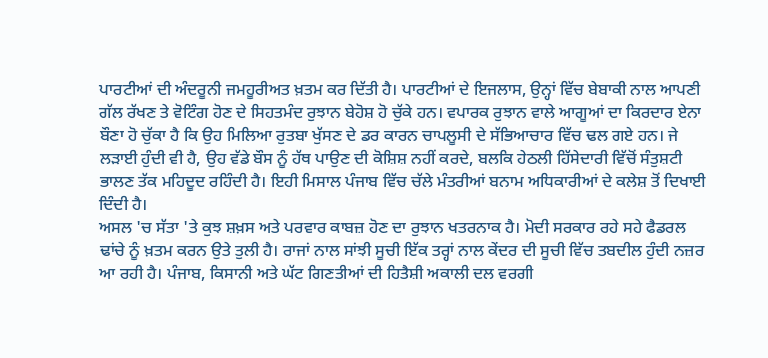ਪਾਰਟੀਆਂ ਦੀ ਅੰਦਰੂਨੀ ਜਮਹੂਰੀਅਤ ਖ਼ਤਮ ਕਰ ਦਿੱਤੀ ਹੈ। ਪਾਰਟੀਆਂ ਦੇ ਇਜਲਾਸ, ਉਨ੍ਹਾਂ ਵਿੱਚ ਬੇਬਾਕੀ ਨਾਲ ਆਪਣੀ ਗੱਲ ਰੱਖਣ ਤੇ ਵੋਟਿੰਗ ਹੋਣ ਦੇ ਸਿਹਤਮੰਦ ਰੁਝਾਨ ਬੇਹੋਸ਼ ਹੋ ਚੁੱਕੇ ਹਨ। ਵਪਾਰਕ ਰੁਝਾਨ ਵਾਲੇ ਆਗੂਆਂ ਦਾ ਕਿਰਦਾਰ ਏਨਾ ਬੌਣਾ ਹੋ ਚੁੱਕਾ ਹੈ ਕਿ ਉਹ ਮਿਲਿਆ ਰੁਤਬਾ ਖੁੱਸਣ ਦੇ ਡਰ ਕਾਰਨ ਚਾਪਲੂਸੀ ਦੇ ਸੱਭਿਆਚਾਰ ਵਿੱਚ ਢਲ ਗਏ ਹਨ। ਜੇ ਲੜਾਈ ਹੁੰਦੀ ਵੀ ਹੈ, ਉਹ ਵੱਡੇ ਬੌਸ ਨੂੰ ਹੱਥ ਪਾਉਣ ਦੀ ਕੋਸ਼ਿਸ਼ ਨਹੀਂ ਕਰਦੇ, ਬਲਕਿ ਹੇਠਲੀ ਹਿੱਸੇਦਾਰੀ ਵਿੱਚੋਂ ਸੰਤੁਸ਼ਟੀ ਭਾਲਣ ਤੱਕ ਮਹਿਦੂਦ ਰਹਿੰਦੀ ਹੈ। ਇਹੀ ਮਿਸਾਲ ਪੰਜਾਬ ਵਿੱਚ ਚੱਲੇ ਮੰਤਰੀਆਂ ਬਨਾਮ ਅਧਿਕਾਰੀਆਂ ਦੇ ਕਲੇਸ਼ ਤੋਂ ਦਿਖਾਈ ਦਿੰਦੀ ਹੈ।
ਅਸਲ 'ਚ ਸੱਤਾ 'ਤੇ ਕੁਝ ਸ਼ਖ਼ਸ ਅਤੇ ਪਰਵਾਰ ਕਾਬਜ਼ ਹੋਣ ਦਾ ਰੁਝਾਨ ਖਤਰਨਾਕ ਹੈ। ਮੋਦੀ ਸਰਕਾਰ ਰਹੇ ਸਹੇ ਫੈਡਰਲ ਢਾਂਚੇ ਨੂੰ ਖ਼ਤਮ ਕਰਨ ਉਤੇ ਤੁਲੀ ਹੈ। ਰਾਜਾਂ ਨਾਲ ਸਾਂਝੀ ਸੂਚੀ ਇੱਕ ਤਰ੍ਹਾਂ ਨਾਲ ਕੇਂਦਰ ਦੀ ਸੂਚੀ ਵਿੱਚ ਤਬਦੀਲ ਹੁੰਦੀ ਨਜ਼ਰ ਆ ਰਹੀ ਹੈ। ਪੰਜਾਬ, ਕਿਸਾਨੀ ਅਤੇ ਘੱਟ ਗਿਣਤੀਆਂ ਦੀ ਹਿਤੈਸ਼ੀ ਅਕਾਲੀ ਦਲ ਵਰਗੀ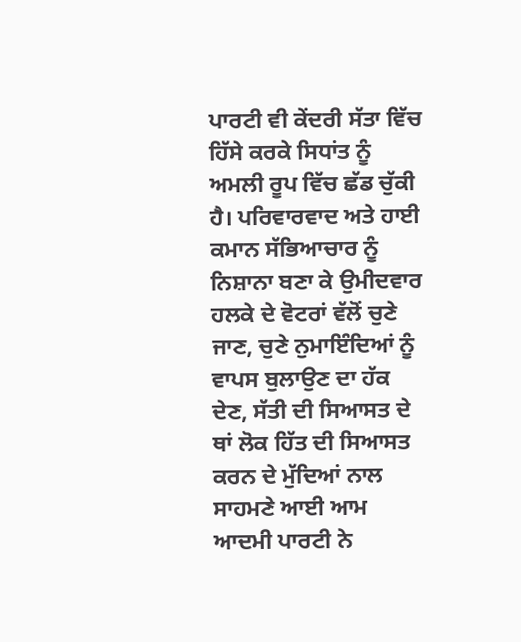ਪਾਰਟੀ ਵੀ ਕੇਂਦਰੀ ਸੱਤਾ ਵਿੱਚ ਹਿੱਸੇ ਕਰਕੇ ਸਿਧਾਂਤ ਨੂੰ ਅਮਲੀ ਰੂਪ ਵਿੱਚ ਛੱਡ ਚੁੱਕੀ ਹੈ। ਪਰਿਵਾਰਵਾਦ ਅਤੇ ਹਾਈ ਕਮਾਨ ਸੱਭਿਆਚਾਰ ਨੂੰ ਨਿਸ਼ਾਨਾ ਬਣਾ ਕੇ ਉਮੀਦਵਾਰ ਹਲਕੇ ਦੇ ਵੋਟਰਾਂ ਵੱਲੋਂ ਚੁਣੇ ਜਾਣ, ਚੁਣੇ ਨੁਮਾਇੰਦਿਆਂ ਨੂੰ ਵਾਪਸ ਬੁਲਾਉਣ ਦਾ ਹੱਕ ਦੇਣ, ਸੱਤੀ ਦੀ ਸਿਆਸਤ ਦੇ ਥਾਂ ਲੋਕ ਹਿੱਤ ਦੀ ਸਿਆਸਤ ਕਰਨ ਦੇ ਮੁੱਦਿਆਂ ਨਾਲ ਸਾਹਮਣੇ ਆਈ ਆਮ ਆਦਮੀ ਪਾਰਟੀ ਨੇ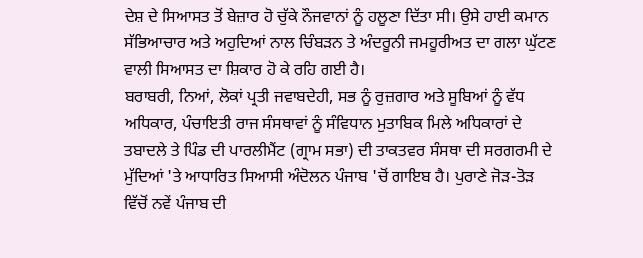ਦੇਸ਼ ਦੇ ਸਿਆਸਤ ਤੋਂ ਬੇਜ਼ਾਰ ਹੋ ਚੁੱਕੇ ਨੌਜਵਾਨਾਂ ਨੂੰ ਹਲੂਣਾ ਦਿੱਤਾ ਸੀ। ਉਸੇ ਹਾਈ ਕਮਾਨ ਸੱਭਿਆਚਾਰ ਅਤੇ ਅਹੁਦਿਆਂ ਨਾਲ ਚਿੰਬੜਨ ਤੇ ਅੰਦਰੂਨੀ ਜਮਹੂਰੀਅਤ ਦਾ ਗਲਾ ਘੁੱਟਣ ਵਾਲੀ ਸਿਆਸਤ ਦਾ ਸ਼ਿਕਾਰ ਹੋ ਕੇ ਰਹਿ ਗਈ ਹੈ।
ਬਰਾਬਰੀ, ਨਿਆਂ, ਲੋਕਾਂ ਪ੍ਰਤੀ ਜਵਾਬਦੇਹੀ, ਸਭ ਨੂੰ ਰੁਜ਼ਗਾਰ ਅਤੇ ਸੂਬਿਆਂ ਨੂੰ ਵੱਧ ਅਧਿਕਾਰ, ਪੰਚਾਇਤੀ ਰਾਜ ਸੰਸਥਾਵਾਂ ਨੂੰ ਸੰਵਿਧਾਨ ਮੁਤਾਬਿਕ ਮਿਲੇ ਅਧਿਕਾਰਾਂ ਦੇ ਤਬਾਦਲੇ ਤੇ ਪਿੰਡ ਦੀ ਪਾਰਲੀਮੈਂਟ (ਗ੍ਰਾਮ ਸਭਾ) ਦੀ ਤਾਕਤਵਰ ਸੰਸਥਾ ਦੀ ਸਰਗਰਮੀ ਦੇ ਮੁੱਦਿਆਂ 'ਤੇ ਆਧਾਰਿਤ ਸਿਆਸੀ ਅੰਦੋਲਨ ਪੰਜਾਬ 'ਚੋਂ ਗਾਇਬ ਹੈ। ਪੁਰਾਣੇ ਜੋੜ-ਤੋੜ ਵਿੱਚੋਂ ਨਵੇਂ ਪੰਜਾਬ ਦੀ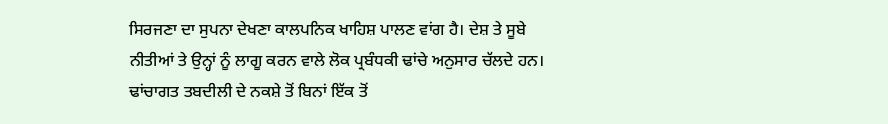ਸਿਰਜਣਾ ਦਾ ਸੁਪਨਾ ਦੇਖਣਾ ਕਾਲਪਨਿਕ ਖਾਹਿਸ਼ ਪਾਲਣ ਵਾਂਗ ਹੈ। ਦੇਸ਼ ਤੇ ਸੂਬੇ ਨੀਤੀਆਂ ਤੇ ਉਨ੍ਹਾਂ ਨੂੰ ਲਾਗੂ ਕਰਨ ਵਾਲੇ ਲੋਕ ਪ੍ਰਬੰਧਕੀ ਢਾਂਚੇ ਅਨੁਸਾਰ ਚੱਲਦੇ ਹਨ। ਢਾਂਚਾਗਤ ਤਬਦੀਲੀ ਦੇ ਨਕਸ਼ੇ ਤੋਂ ਬਿਨਾਂ ਇੱਕ ਤੋਂ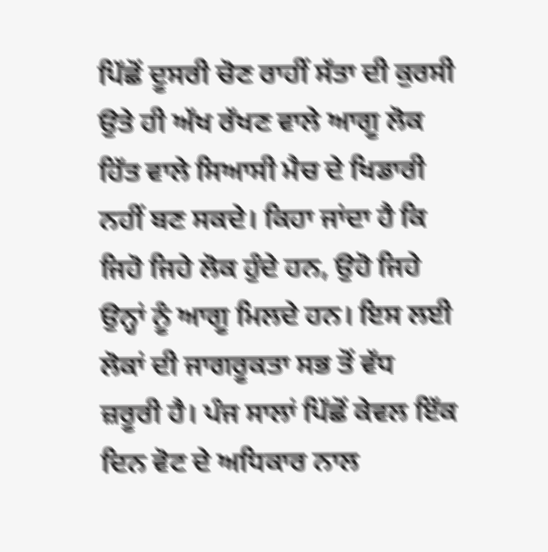ਪਿੱਛੋਂ ਦੂਸਰੀ ਚੋਣ ਰਾਹੀਂ ਸੱਤਾ ਦੀ ਕੁਰਸੀ ਉਤੇ ਹੀ ਅੱਖ ਰੱਖਣ ਵਾਲੇ ਆਗੂ ਲੋਕ ਹਿੱਤ ਵਾਲੇ ਸਿਆਸੀ ਮੈਚ ਦੇ ਖਿਡਾਰੀ ਨਹੀਂ ਬਣ ਸਕਦੇ। ਕਿਹਾ ਜਾਂਦਾ ਹੈ ਕਿ ਜਿਹੋ ਜਿਹੇ ਲੋਕ ਹੁੰਦੇ ਹਨ, ਉਹੋ ਜਿਹੇ ਉਨ੍ਹਾਂ ਨੂੰ ਆਗੂ ਮਿਲਦੇ ਹਨ। ਇਸ ਲਈ ਲੋਕਾਂ ਦੀ ਜਾਗਰੂਕਤਾ ਸਭ ਤੋਂ ਵੱਧ ਜ਼ਰੂਰੀ ਹੈ। ਪੰਜ ਸਾਲਾਂ ਪਿੱਛੋਂ ਕੇਵਲ ਇੱਕ ਦਿਨ ਵੋਟ ਦੇ ਅਧਿਕਾਰ ਨਾਲ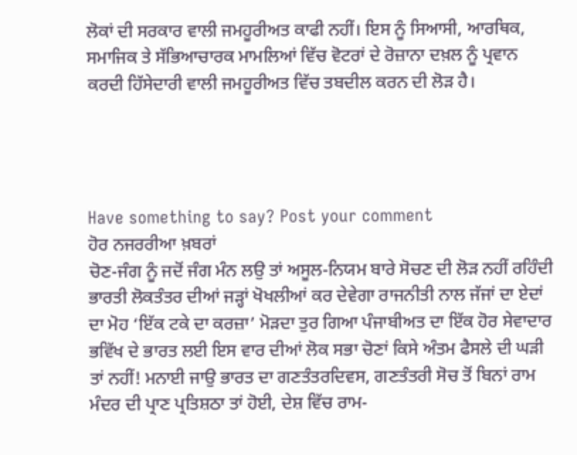ਲੋਕਾਂ ਦੀ ਸਰਕਾਰ ਵਾਲੀ ਜਮਹੂਰੀਅਤ ਕਾਫੀ ਨਹੀਂ। ਇਸ ਨੂੰ ਸਿਆਸੀ, ਆਰਥਿਕ, ਸਮਾਜਿਕ ਤੇ ਸੱਭਿਆਚਾਰਕ ਮਾਮਲਿਆਂ ਵਿੱਚ ਵੋਟਰਾਂ ਦੇ ਰੋਜ਼ਾਨਾ ਦਖ਼ਲ ਨੂੰ ਪ੍ਰਵਾਨ ਕਰਦੀ ਹਿੱਸੇਦਾਰੀ ਵਾਲੀ ਜਮਹੂਰੀਅਤ ਵਿੱਚ ਤਬਦੀਲ ਕਰਨ ਦੀ ਲੋੜ ਹੈ।




Have something to say? Post your comment
ਹੋਰ ਨਜਰਰੀਆ ਖ਼ਬਰਾਂ
ਚੋਣ-ਜੰਗ ਨੂੰ ਜਦੋਂ ਜੰਗ ਮੰਨ ਲਉ ਤਾਂ ਅਸੂਲ-ਨਿਯਮ ਬਾਰੇ ਸੋਚਣ ਦੀ ਲੋੜ ਨਹੀਂ ਰਹਿੰਦੀ ਭਾਰਤੀ ਲੋਕਤੰਤਰ ਦੀਆਂ ਜੜ੍ਹਾਂ ਖੋਖਲੀਆਂ ਕਰ ਦੇਵੇਗਾ ਰਾਜਨੀਤੀ ਨਾਲ ਜੱਜਾਂ ਦਾ ਏਦਾਂ ਦਾ ਮੋਹ ‘ਇੱਕ ਟਕੇ ਦਾ ਕਰਜ਼ਾ’ ਮੋੜਦਾ ਤੁਰ ਗਿਆ ਪੰਜਾਬੀਅਤ ਦਾ ਇੱਕ ਹੋਰ ਸੇਵਾਦਾਰ ਭਵਿੱਖ ਦੇ ਭਾਰਤ ਲਈ ਇਸ ਵਾਰ ਦੀਆਂ ਲੋਕ ਸਭਾ ਚੋਣਾਂ ਕਿਸੇ ਅੰਤਮ ਫੈਸਲੇ ਦੀ ਘੜੀ ਤਾਂ ਨਹੀਂ! ਮਨਾਈ ਜਾਉ ਭਾਰਤ ਦਾ ਗਣਤੰਤਰਦਿਵਸ, ਗਣਤੰਤਰੀ ਸੋਚ ਤੋਂ ਬਿਨਾਂ ਰਾਮ ਮੰਦਰ ਦੀ ਪ੍ਰਾਣ ਪ੍ਰਤਿਸ਼ਠਾ ਤਾਂ ਹੋਈ, ਦੇਸ਼ ਵਿੱਚ ਰਾਮ-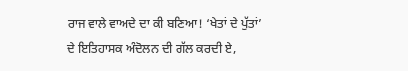ਰਾਜ ਵਾਲੇ ਵਾਅਦੇ ਦਾ ਕੀ ਬਣਿਆ! ‘ਖੇਤਾਂ ਦੇ ਪੁੱਤਾਂ’ ਦੇ ਇਤਿਹਾਸਕ ਅੰਦੋਲਨ ਦੀ ਗੱਲ ਕਰਦੀ ਏ,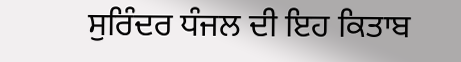ਸੁਰਿੰਦਰ ਧੰਜਲ ਦੀ ਇਹ ਕਿਤਾਬ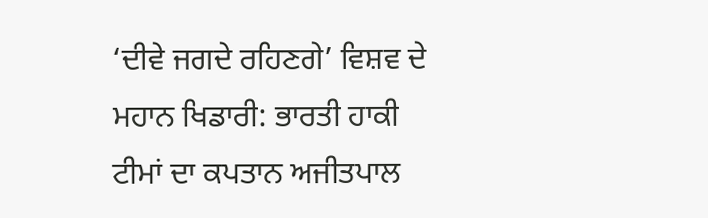‘ਦੀਵੇ ਜਗਦੇ ਰਹਿਣਗੇ’ ਵਿਸ਼ਵ ਦੇ ਮਹਾਨ ਖਿਡਾਰੀ: ਭਾਰਤੀ ਹਾਕੀ ਟੀਮਾਂ ਦਾ ਕਪਤਾਨ ਅਜੀਤਪਾਲ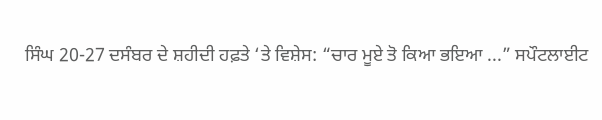ਸਿੰਘ 20-27 ਦਸੰਬਰ ਦੇ ਸ਼ਹੀਦੀ ਹਫ਼ਤੇ ‘ਤੇ ਵਿਸ਼ੇਸ: “ਚਾਰ ਮੂਏ ਤੋ ਕਿਆ ਭਇਆ ...” ਸਪੌਟਲਾਈਟ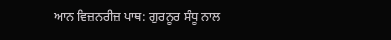ਆਨ ਵਿਜ਼ਨਰੀਜ਼ ਪਾਥ: ਗੁਰਨੂਰ ਸੰਧੂ ਨਾਲ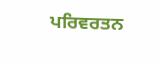ਪਰਿਵਰਤਨ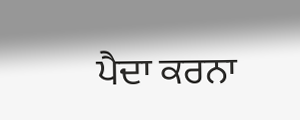ਪੈਦਾ ਕਰਨਾ